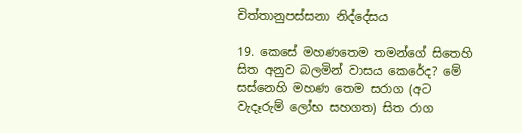චිත්තානුපස්සනා නිද්දේසය

19. කෙසේ මහණතෙම තමන්ගේ සිතෙහි සිත අනුව බලමින් වාසය කෙරේද? මේ සස්නෙහි මහණ තෙම සරාග (අට වැදෑරුම් ලෝභ සහගත) සිත රාග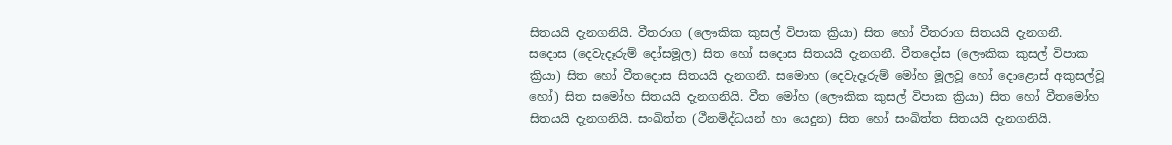සිතයයි දැනගනියි. වීතරාග (ලෞකික කුසල් විපාක ක්‍රියා) සිත හෝ වීතරාග සිතයයි දැනගනී. සදොස (දෙවැදෑරුම් දෝසමූල) සිත හෝ සදොස සිතයයි දැනගනී. වීතදෝස (ලෞකික කුසල් විපාක ක්‍රියා) සිත හෝ වීතදොස සිතයයි දැනගනී. සමොහ (දෙවැදෑරුම් මෝහ මූලවූ හෝ දොළොස් අකුසල්වූ හෝ) සිත සමෝහ සිතයයි දැනගනියි. වීත මෝහ (ලෞකික කුසල් විපාක ක්‍රියා) සිත හෝ වීතමෝහ සිතයයි දැනගනියි. සංඛිත්ත (ථීනමිද්ධයන් හා යෙදුන) සිත හෝ සංඛිත්ත සිතයයි දැනගනියි.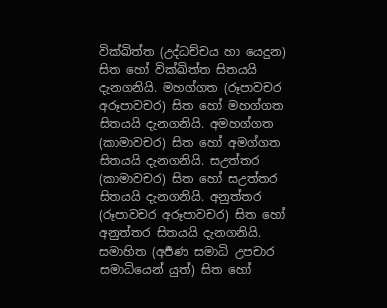වික්ඛිත්ත (උද්ධච්චය හා යෙදුන) සිත හෝ වික්ඛිත්ත සිතයයි දැනගනියි. මහග්ගත (රූපාවචර අරූපාවචර) සිත හෝ මහග්ගත සිතයයි දැනගනියි. අමහග්ගත (කාමාවචර) සිත හෝ අමග්ගත සිතයයි දැනගනියි. සඋත්තර (කාමාවචර) සිත හෝ සඋත්තර සිතයයි දැනගනියි. අනුත්තර (රූපාවචර අරූපාවචර) සිත හෝ අනුත්තර සිතයයි දැනගනියි. සමාහිත (අර්‍පණ සමාධි උපචාර සමාධියෙන් යුත්) සිත හෝ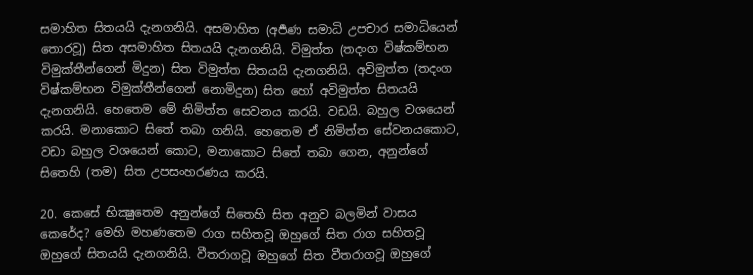සමාහිත සිතයයි දැනගනියි. අසමාහිත (අර්‍පණ සමාධි උපචාර සමාධියෙන් තොරවූ) සිත අසමාහිත සිතයයි දැනගනියි. විමුත්ත (තදංග විෂ්කම්භන විමුක්තීන්ගෙන් මිදුන) සිත විමුත්ත සිතයයි දැනගනියි. අවිමුත්ත (තදංග විෂ්කම්භන විමුක්තීන්ගෙන් නොමිදුන) සිත හෝ අවිමුත්ත සිතයයි දැනගනියි. හෙතෙම මේ නිමිත්ත සෙවනය කරයි. වඩයි. බහුල වශයෙන් කරයි. මනාකොට සිතේ තබා ගනියි. හෙතෙම ඒ නිමිත්ත සේවනයකොට, වඩා බහුල වශයෙන් කොට, මනාකොට සිතේ තබා ගෙන, අනුන්ගේ සිතෙහි (තම) සිත උපසංහරණය කරයි.

20. කෙසේ භික්‍ෂුතෙම අනුන්ගේ සිතෙහි සිත අනුව බලමින් වාසය කෙරේද? මෙහි මහණතෙම රාග සහිතවූ ඔහුගේ සිත රාග සහිතවූ ඔහුගේ සිතයයි දැනගනියි. වීතරාගවූ ඔහුගේ සිත වීතරාගවූ ඔහුගේ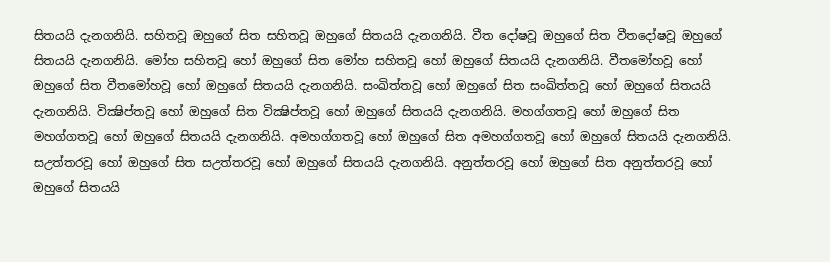සිතයයි දැනගනියි. සහිතවූ ඔහුගේ සිත සහිතවූ ඔහුගේ සිතයයි දැනගනියි. වීත දෝෂවූ ඔහුගේ සිත වීතදෝෂවූ ඔහුගේ සිතයයි දැනගනියි. මෝහ සහිතවූ හෝ ඔහුගේ සිත මෝහ සහිතවූ හෝ ඔහුගේ සිතයයි දැනගනියි. වීතමෝහවූ හෝ ඔහුගේ සිත වීතමෝහවූ හෝ ඔහුගේ සිතයයි දැනගනියි. සංඛිත්තවූ හෝ ඔහුගේ සිත සංඛිත්තවූ හෝ ඔහුගේ සිතයයි දැනගනියි. වික්‍ෂිප්තවූ හෝ ඔහුගේ සිත වික්‍ෂිප්තවූ හෝ ඔහුගේ සිතයයි දැනගනියි. මහග්ගතවූ හෝ ඔහුගේ සිත මහග්ගතවූ හෝ ඔහුගේ සිතයයි දැනගනියි. අමහග්ගතවූ හෝ ඔහුගේ සිත අමහග්ගතවූ හෝ ඔහුගේ සිතයයි දැනගනියි. සඋත්තරවූ හෝ ඔහුගේ සිත සඋත්තරවූ හෝ ඔහුගේ සිතයයි දැනගනියි. අනුත්තරවූ හෝ ඔහුගේ සිත අනුත්තරවූ හෝ ඔහුගේ සිතයයි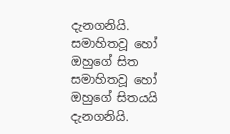දැනගනියි. සමාහිතවූ හෝ ඔහුගේ සිත සමාහිතවූ හෝ ඔහුගේ සිතයයි දැනගනියි.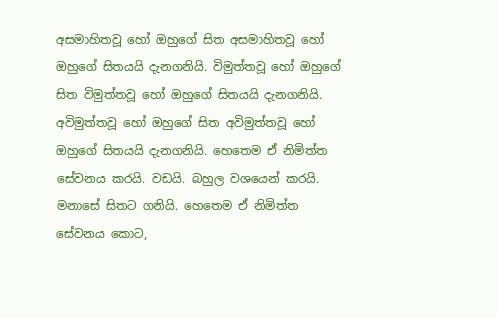අසමාහිතවූ හෝ ඔහුගේ සිත අසමාහිතවූ හෝ ඔහුගේ සිතයයි දැනගනියි. විමුත්තවූ හෝ ඔහුගේ සිත විමුත්තවූ හෝ ඔහුගේ සිතයයි දැනගනියි. අවිමුත්තවූ හෝ ඔහුගේ සිත අවිමුත්තවූ හෝ ඔහුගේ සිතයයි දැනගනියි. හෙතෙම ඒ නිමිත්ත සේවනය කරයි. වඩයි. බහුල වශයෙන් කරයි. මනාසේ සිතට ගනියි. හෙතෙම ඒ නිමිත්ත සේවනය කොට,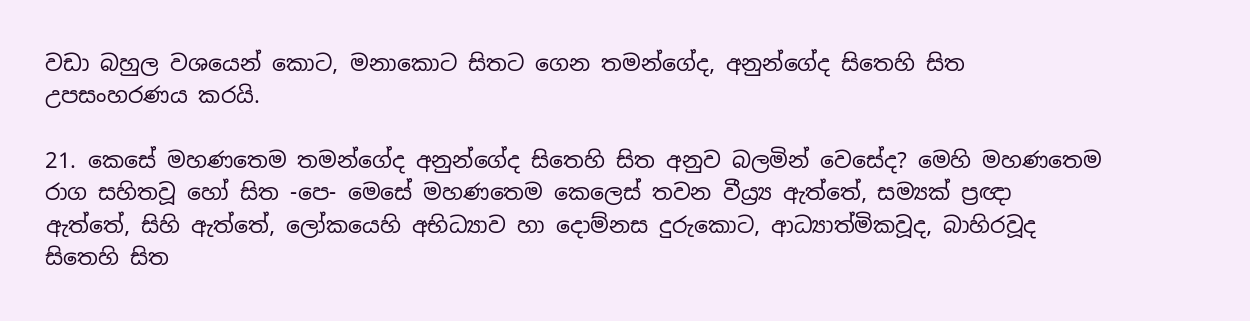වඩා බහුල වශයෙන් කොට, මනාකොට සිතට ගෙන තමන්ගේද, අනුන්ගේද සිතෙහි සිත උපසංහරණය කරයි.

21. කෙසේ මහණතෙම තමන්ගේද අනුන්ගේද සිතෙහි සිත අනුව බලමින් වෙසේද? මෙහි මහණතෙම රාග සහිතවූ හෝ සිත -පෙ- මෙසේ මහණතෙම කෙලෙස් තවන වීය්‍ර්‍ය ඇත්තේ, සම්‍යක් ප්‍රඥා ඇත්තේ, සිහි ඇත්තේ, ලෝකයෙහි අභිධ්‍යාව හා දොම්නස දුරුකොට, ආධ්‍යාත්මිකවූද, බාහිරවූද සිතෙහි සිත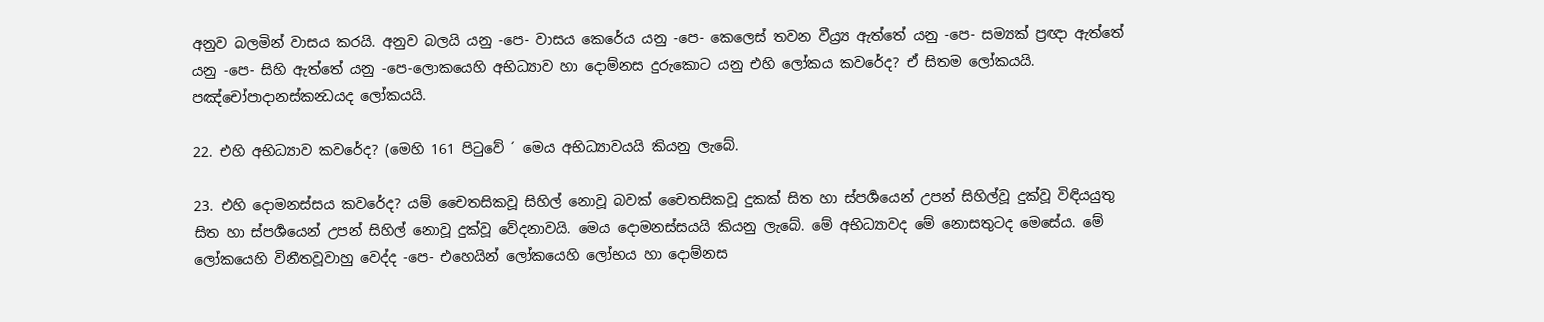අනුව බලමින් වාසය කරයි. අනුව බලයි යනු -පෙ- වාසය කෙරේය යනු -පෙ- කෙලෙස් තවන වීය්‍ර්‍ය ඇත්තේ යනු -පෙ- සම්‍යක් ප්‍රඥා ඇත්තේ යනු -පෙ- සිහි ඇත්තේ යනු -පෙ-ලොකයෙහි අභිධ්‍යාව හා දොම්නස දුරුකොට යනු එහි ලෝකය කවරේද? ඒ සිතම ලෝකයයි. පඤ්චෝපාදානස්කන්‍ධයද ලෝකයයි.

22. එහි අභිධ්‍යාව කවරේද? (මෙහි 161 පිටුවේ ´ මෙය අභිධ්‍යාවයයි කියනු ලැබේ.

23. එහි දොමනස්සය කවරේද? යම් චෛතසිකවූ සිහිල් නොවූ බවක් චෛතසිකවූ දුකක් සිත හා ස්පර්‍ශයෙන් උපන් සිහිල්වූ දුක්වූ විඳියයුතු සිත හා ස්පර්‍ශයෙන් උපන් සිහිල් නොවූ දුක්වූ වේදනාවයි. මෙය දොමනස්සයයි කියනු ලැබේ. මේ අභිධ්‍යාවද මේ නොසතුටද මෙසේය. මේ ලෝකයෙහි විනීතවූවාහු වෙද්ද -පෙ- එහෙයින් ලෝකයෙහි ලෝභය හා දොම්නස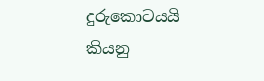දුරුකොටයයි කියනු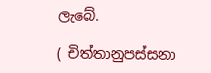ලැබේ.

( චිත්තානුපස්සනා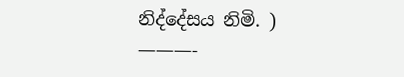නිද්දේසය නිමි. )
———-